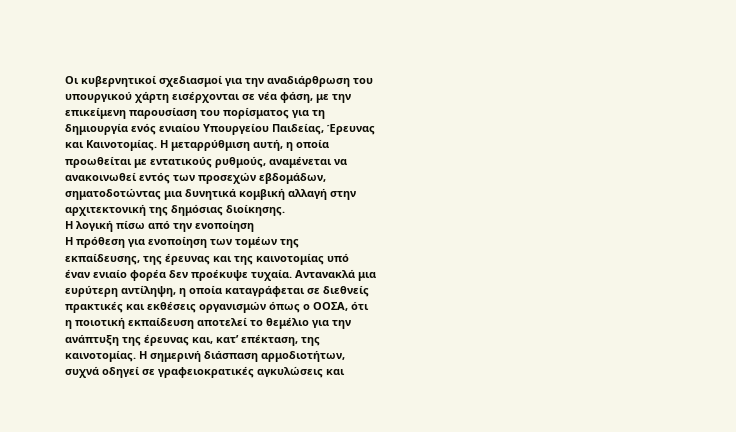Οι κυβερνητικοί σχεδιασμοί για την αναδιάρθρωση του υπουργικού χάρτη εισέρχονται σε νέα φάση, με την επικείμενη παρουσίαση του πορίσματος για τη δημιουργία ενός ενιαίου Υπουργείου Παιδείας, Έρευνας και Καινοτομίας. Η μεταρρύθμιση αυτή, η οποία προωθείται με εντατικούς ρυθμούς, αναμένεται να ανακοινωθεί εντός των προσεχών εβδομάδων, σηματοδοτώντας μια δυνητικά κομβική αλλαγή στην αρχιτεκτονική της δημόσιας διοίκησης.
Η λογική πίσω από την ενοποίηση
Η πρόθεση για ενοποίηση των τομέων της εκπαίδευσης, της έρευνας και της καινοτομίας υπό έναν ενιαίο φορέα δεν προέκυψε τυχαία. Αντανακλά μια ευρύτερη αντίληψη, η οποία καταγράφεται σε διεθνείς πρακτικές και εκθέσεις οργανισμών όπως ο ΟΟΣΑ, ότι η ποιοτική εκπαίδευση αποτελεί το θεμέλιο για την ανάπτυξη της έρευνας και, κατ’ επέκταση, της καινοτομίας. Η σημερινή διάσπαση αρμοδιοτήτων, συχνά οδηγεί σε γραφειοκρατικές αγκυλώσεις και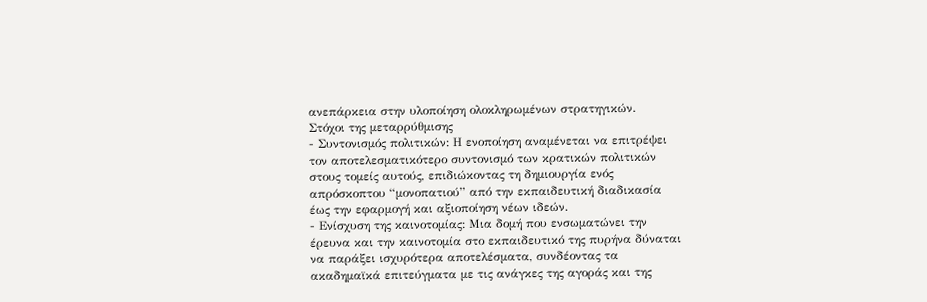ανεπάρκεια στην υλοποίηση ολοκληρωμένων στρατηγικών.
Στόχοι της μεταρρύθμισης
- Συντονισμός πολιτικών: Η ενοποίηση αναμένεται να επιτρέψει τον αποτελεσματικότερο συντονισμό των κρατικών πολιτικών στους τομείς αυτούς, επιδιώκοντας τη δημιουργία ενός απρόσκοπτου “μονοπατιού” από την εκπαιδευτική διαδικασία έως την εφαρμογή και αξιοποίηση νέων ιδεών.
- Ενίσχυση της καινοτομίας: Μια δομή που ενσωματώνει την έρευνα και την καινοτομία στο εκπαιδευτικό της πυρήνα δύναται να παράξει ισχυρότερα αποτελέσματα, συνδέοντας τα ακαδημαϊκά επιτεύγματα με τις ανάγκες της αγοράς και της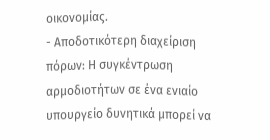οικονομίας.
- Αποδοτικότερη διαχείριση πόρων: Η συγκέντρωση αρμοδιοτήτων σε ένα ενιαίο υπουργείο δυνητικά μπορεί να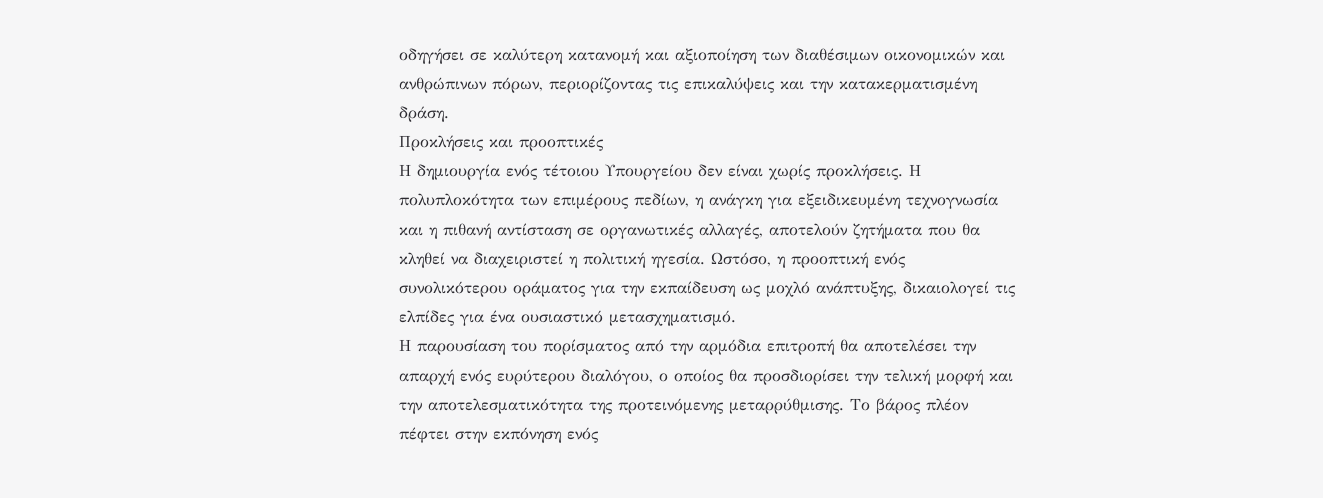οδηγήσει σε καλύτερη κατανομή και αξιοποίηση των διαθέσιμων οικονομικών και ανθρώπινων πόρων, περιορίζοντας τις επικαλύψεις και την κατακερματισμένη δράση.
Προκλήσεις και προοπτικές
Η δημιουργία ενός τέτοιου Υπουργείου δεν είναι χωρίς προκλήσεις. Η πολυπλοκότητα των επιμέρους πεδίων, η ανάγκη για εξειδικευμένη τεχνογνωσία και η πιθανή αντίσταση σε οργανωτικές αλλαγές, αποτελούν ζητήματα που θα κληθεί να διαχειριστεί η πολιτική ηγεσία. Ωστόσο, η προοπτική ενός συνολικότερου οράματος για την εκπαίδευση ως μοχλό ανάπτυξης, δικαιολογεί τις ελπίδες για ένα ουσιαστικό μετασχηματισμό.
Η παρουσίαση του πορίσματος από την αρμόδια επιτροπή θα αποτελέσει την απαρχή ενός ευρύτερου διαλόγου, ο οποίος θα προσδιορίσει την τελική μορφή και την αποτελεσματικότητα της προτεινόμενης μεταρρύθμισης. Το βάρος πλέον πέφτει στην εκπόνηση ενός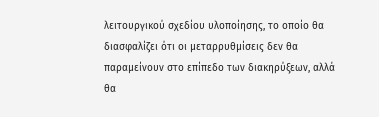λειτουργικού σχεδίου υλοποίησης, το οποίο θα διασφαλίζει ότι οι μεταρρυθμίσεις δεν θα παραμείνουν στο επίπεδο των διακηρύξεων, αλλά θα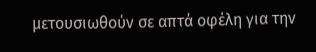μετουσιωθούν σε απτά οφέλη για την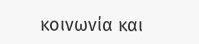κοινωνία και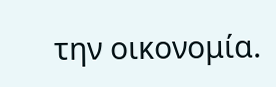την οικονομία.